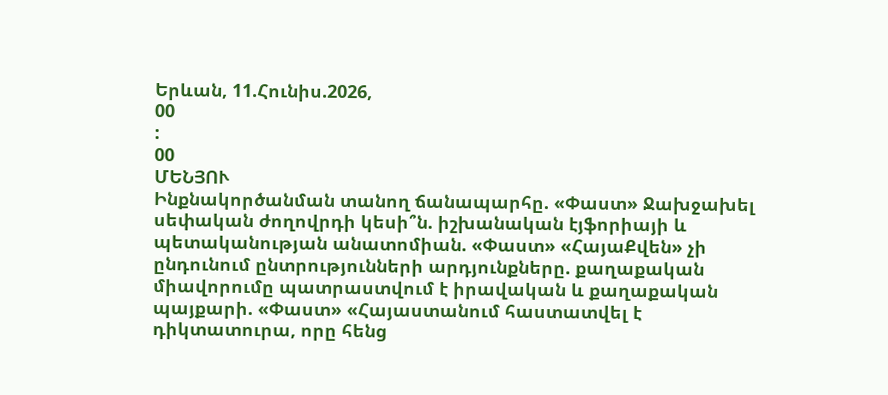Երևան, 11.Հունիս.2026,
00
:
00
ՄԵՆՅՈՒ
Ինքնակործանման տանող ճանապարհը. «Փաստ» Ջախջախել սեփական ժողովրդի կեսի՞ն. իշխանական էյֆորիայի և պետականության անատոմիան. «Փաստ» «ՀայաՔվեն» չի ընդունում ընտրությունների արդյունքները. քաղաքական միավորումը պատրաստվում է իրավական և քաղաքական պայքարի. «Փաստ» «Հայաստանում հաստատվել է դիկտատուրա, որը հենց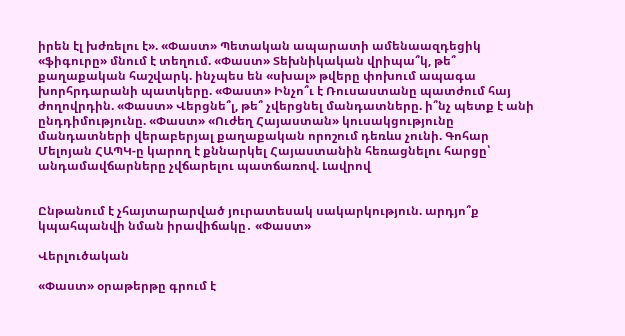իրեն էլ խժռելու է». «Փաստ» Պետական ապարատի ամենաազդեցիկ «ֆիգուրը» մնում է տեղում. «Փաստ» Տեխնիկական վրիպա՞կ, թե՞ քաղաքական հաշվարկ. ինչպես են «սխալ» թվերը փոխում ապագա խորհրդարանի պատկերը. «Փաստ» Ինչո՞ւ է Ռուսաստանը պատժում հայ ժողովրդին. «Փաստ» Վերցնե՞լ, թե՞ չվերցնել մանդատները. ի՞նչ պետք է անի ընդդիմությունը. «Փաստ» «Ուժեղ Հայաստան» կուսակցությունը մանդատների վերաբերյալ քաղաքական որոշում դեռևս չունի. Գոհար Մելոյան ՀԱՊԿ-ը կարող է քննարկել Հայաստանին հեռացնելու հարցը՝ անդամավճարները չվճարելու պատճառով. Լավրով


Ընթանում է չհայտարարված յուրատեսակ սակարկություն. արդյո՞ք կպահպանվի նման իրավիճակը․ «Փաստ»

Վերլուծական

«Փաստ» օրաթերթը գրում է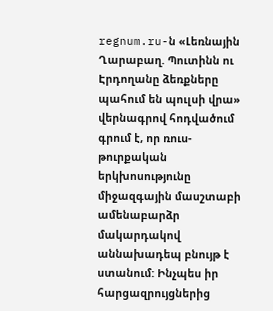regnum.ru-ն «Լեռնային Ղարաբաղ. Պուտինն ու Էրդողանը ձեռքները պահում են պուլսի վրա» վերնագրով հոդվածում գրում է, որ ռուս-թուրքական երկխոսությունը միջազգային մասշտաբի ամենաբարձր մակարդակով աննախադեպ բնույթ է ստանում: Ինչպես իր հարցազրույցներից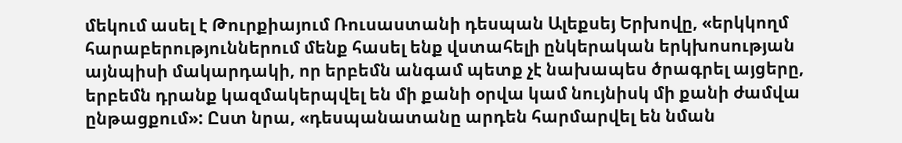մեկում ասել է Թուրքիայում Ռուսաստանի դեսպան Ալեքսեյ Երխովը, «երկկողմ հարաբերություններում մենք հասել ենք վստահելի ընկերական երկխոսության այնպիսի մակարդակի, որ երբեմն անգամ պետք չէ նախապես ծրագրել այցերը, երբեմն դրանք կազմակերպվել են մի քանի օրվա կամ նույնիսկ մի քանի ժամվա ընթացքում»: Ըստ նրա, «դեսպանատանը արդեն հարմարվել են նման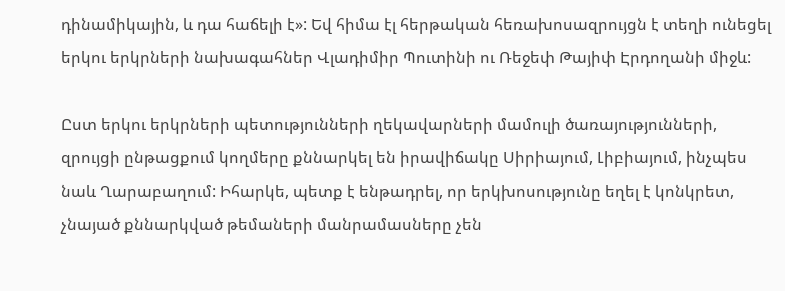դինամիկային, և դա հաճելի է»: Եվ հիմա էլ հերթական հեռախոսազրույցն է տեղի ունեցել երկու երկրների նախագահներ Վլադիմիր Պուտինի ու Ռեջեփ Թայիփ Էրդողանի միջև:

Ըստ երկու երկրների պետությունների ղեկավարների մամուլի ծառայությունների, զրույցի ընթացքում կողմերը քննարկել են իրավիճակը Սիրիայում, Լիբիայում, ինչպես նաև Ղարաբաղում: Իհարկե, պետք է ենթադրել, որ երկխոսությունը եղել է կոնկրետ, չնայած քննարկված թեմաների մանրամասները չեն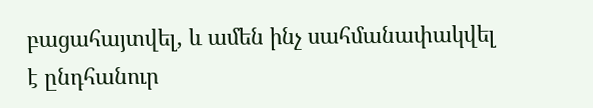բացահայտվել, և ամեն ինչ սահմանափակվել է ընդհանուր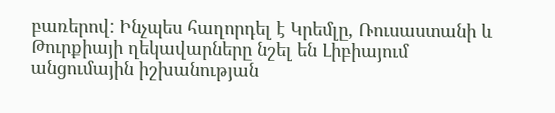բառերով: Ինչպես հաղորդել է Կրեմլը, Ռուսաստանի և Թուրքիայի ղեկավարները նշել են Լիբիայում անցումային իշխանության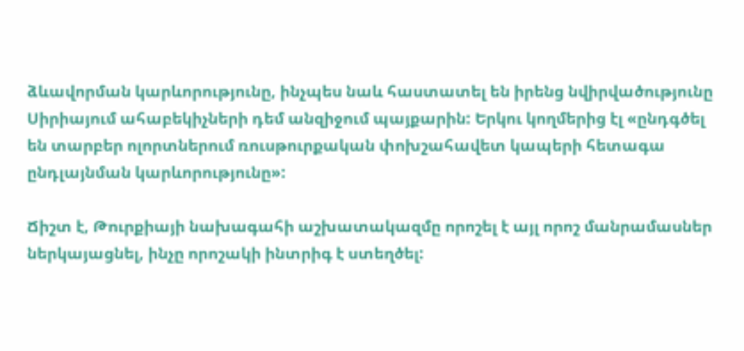ձևավորման կարևորությունը, ինչպես նաև հաստատել են իրենց նվիրվածությունը Սիրիայում ահաբեկիչների դեմ անզիջում պայքարին: Երկու կողմերից էլ «ընդգծել են տարբեր ոլորտներում ռուսթուրքական փոխշահավետ կապերի հետագա ընդլայնման կարևորությունը»:

Ճիշտ է, Թուրքիայի նախագահի աշխատակազմը որոշել է այլ որոշ մանրամասներ ներկայացնել, ինչը որոշակի ինտրիգ է ստեղծել: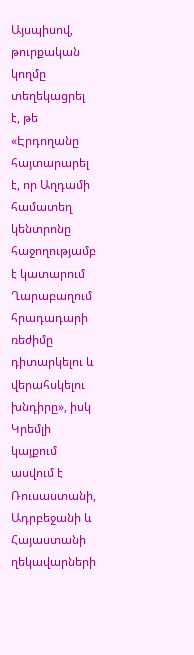Այսպիսով, թուրքական կողմը տեղեկացրել է, թե «Էրդողանը հայտարարել է, որ Աղդամի համատեղ կենտրոնը հաջողությամբ է կատարում Ղարաբաղում հրադադարի ռեժիմը դիտարկելու և վերահսկելու խնդիրը», իսկ Կրեմլի կայքում ասվում է Ռուսաստանի, Ադրբեջանի և Հայաստանի ղեկավարների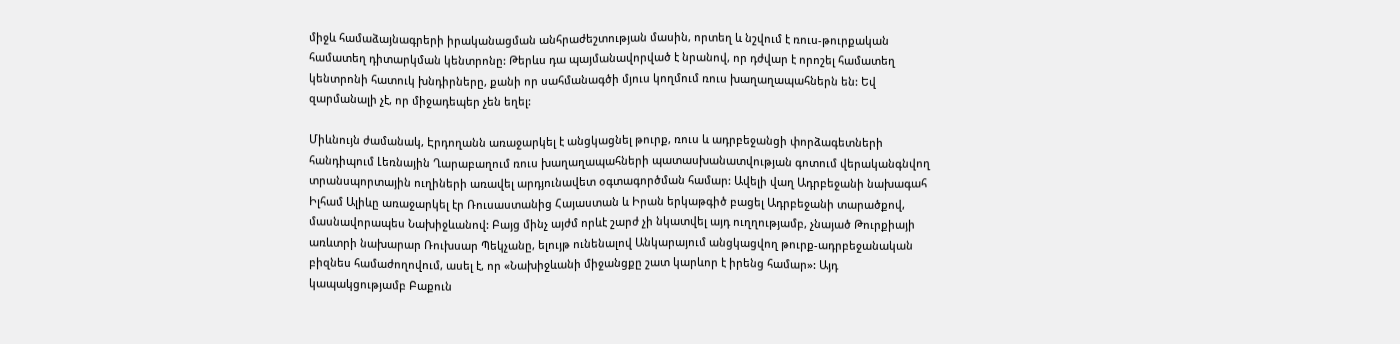միջև համաձայնագրերի իրականացման անհրաժեշտության մասին, որտեղ և նշվում է ռուս-թուրքական համատեղ դիտարկման կենտրոնը: Թերևս դա պայմանավորված է նրանով, որ դժվար է որոշել համատեղ կենտրոնի հատուկ խնդիրները, քանի որ սահմանագծի մյուս կողմում ռուս խաղաղապահներն են: Եվ զարմանալի չէ, որ միջադեպեր չեն եղել:

Միևնույն ժամանակ, Էրդողանն առաջարկել է անցկացնել թուրք, ռուս և ադրբեջանցի փորձագետների հանդիպում Լեռնային Ղարաբաղում ռուս խաղաղապահների պատասխանատվության գոտում վերականգնվող տրանսպորտային ուղիների առավել արդյունավետ օգտագործման համար: Ավելի վաղ Ադրբեջանի նախագահ Իլհամ Ալիևը առաջարկել էր Ռուսաստանից Հայաստան և Իրան երկաթգիծ բացել Ադրբեջանի տարածքով, մասնավորապես Նախիջևանով: Բայց մինչ այժմ որևէ շարժ չի նկատվել այդ ուղղությամբ, չնայած Թուրքիայի առևտրի նախարար Ռուխսար Պեկչանը, ելույթ ունենալով Անկարայում անցկացվող թուրք-ադրբեջանական բիզնես համաժողովում, ասել է, որ «Նախիջևանի միջանցքը շատ կարևոր է իրենց համար»: Այդ կապակցությամբ Բաքուն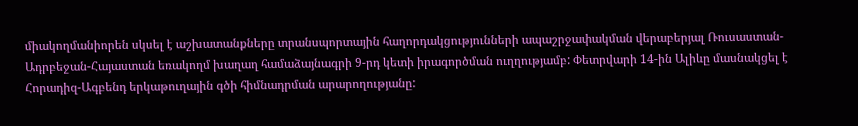միակողմանիորեն սկսել է աշխատանքները տրանսպորտային հաղորդակցությունների ապաշրջափակման վերաբերյալ Ռուսաստան-Ադրբեջան-Հայաստան եռակողմ խաղաղ համաձայնագրի 9-րդ կետի իրագործման ուղղությամբ: Փետրվարի 14-ին Ալիևը մասնակցել է Հորադիզ-Ագբենդ երկաթուղային գծի հիմնադրման արարողությանը: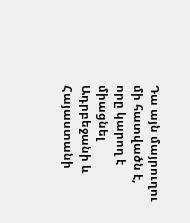Դա այն մայրուղու մի հատվածն է, որը կարող է միացնել Ադրբեջանի և Հայաստանի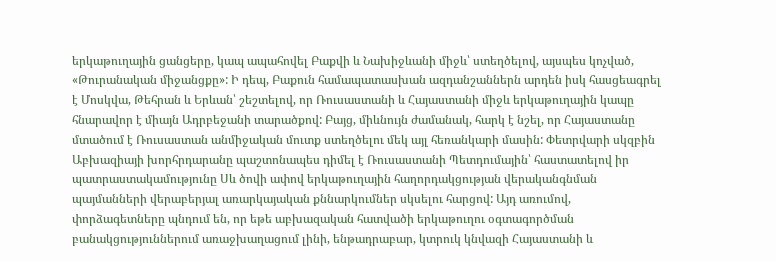երկաթուղային ցանցերը, կապ ապահովել Բաքվի և Նախիջևանի միջև՝ ստեղծելով, այսպես կոչված, «Թուրանական միջանցքը»: Ի դեպ, Բաքուն համապատասխան ազդանշաններն արդեն իսկ հասցեագրել է Մոսկվա, Թեհրան և Երևան՝ շեշտելով, որ Ռուսաստանի և Հայաստանի միջև երկաթուղային կապը հնարավոր է միայն Ադրբեջանի տարածքով: Բայց, միևնույն ժամանակ, հարկ է նշել, որ Հայաստանը մտածում է Ռուսաստան անմիջական մուտք ստեղծելու մեկ այլ հեռանկարի մասին: Փետրվարի սկզբին Աբխազիայի խորհրդարանը պաշտոնապես դիմել է Ռուսաստանի Պետդումային՝ հաստատելով իր պատրաստակամությունը Սև ծովի ափով երկաթուղային հաղորդակցության վերականգնման պայմանների վերաբերյալ առարկայական քննարկումներ սկսելու հարցով: Այդ առումով, փորձագետները պնդում են, որ եթե աբխազական հատվածի երկաթուղու օգտագործման բանակցություններում առաջխաղացում լինի, ենթադրաբար, կտրուկ կնվազի Հայաստանի և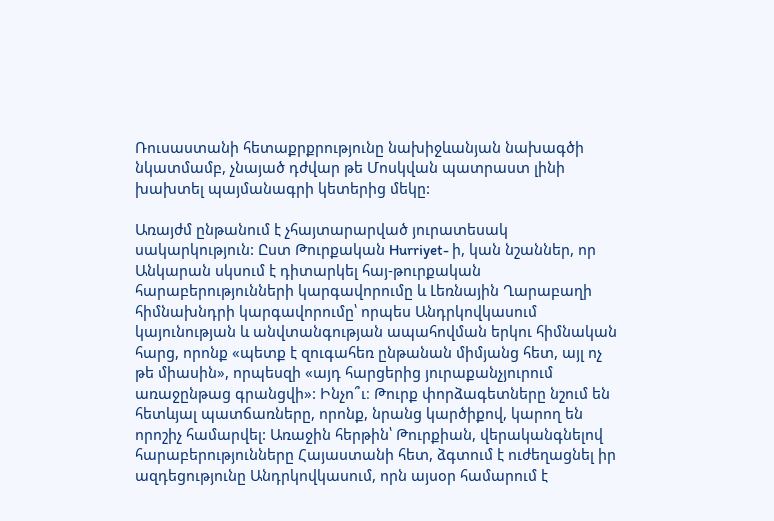Ռուսաստանի հետաքրքրությունը նախիջևանյան նախագծի նկատմամբ, չնայած դժվար թե Մոսկվան պատրաստ լինի խախտել պայմանագրի կետերից մեկը:

Առայժմ ընթանում է չհայտարարված յուրատեսակ սակարկություն: Ըստ Թուրքական Hurriyet- ի, կան նշաններ, որ Անկարան սկսում է դիտարկել հայ-թուրքական հարաբերությունների կարգավորումը և Լեռնային Ղարաբաղի հիմնախնդրի կարգավորումը՝ որպես Անդրկովկասում կայունության և անվտանգության ապահովման երկու հիմնական հարց, որոնք «պետք է զուգահեռ ընթանան միմյանց հետ, այլ ոչ թե միասին», որպեսզի «այդ հարցերից յուրաքանչյուրում առաջընթաց գրանցվի»: Ինչո՞ւ։ Թուրք փորձագետները նշում են հետևյալ պատճառները, որոնք, նրանց կարծիքով, կարող են որոշիչ համարվել: Առաջին հերթին՝ Թուրքիան, վերականգնելով հարաբերությունները Հայաստանի հետ, ձգտում է ուժեղացնել իր ազդեցությունը Անդրկովկասում, որն այսօր համարում է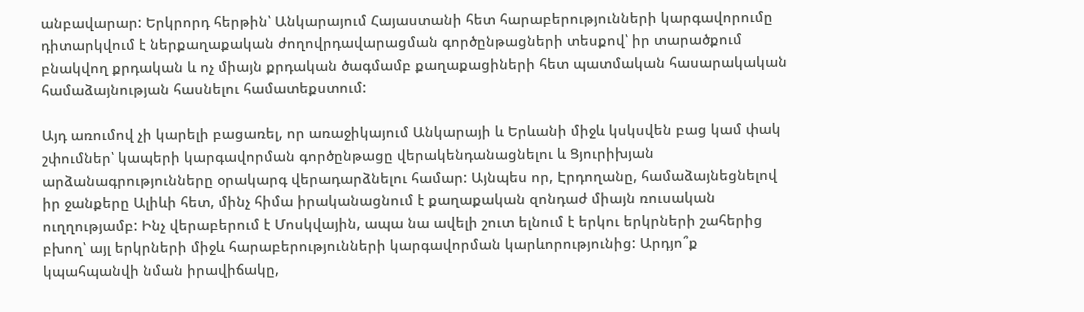անբավարար: Երկրորդ հերթին՝ Անկարայում Հայաստանի հետ հարաբերությունների կարգավորումը դիտարկվում է ներքաղաքական ժողովրդավարացման գործընթացների տեսքով՝ իր տարածքում բնակվող քրդական և ոչ միայն քրդական ծագմամբ քաղաքացիների հետ պատմական հասարակական համաձայնության հասնելու համատեքստում:

Այդ առումով չի կարելի բացառել, որ առաջիկայում Անկարայի և Երևանի միջև կսկսվեն բաց կամ փակ շփումներ՝ կապերի կարգավորման գործընթացը վերակենդանացնելու և Ցյուրիխյան արձանագրությունները օրակարգ վերադարձնելու համար: Այնպես որ, Էրդողանը, համաձայնեցնելով իր ջանքերը Ալիևի հետ, մինչ հիմա իրականացնում է քաղաքական զոնդաժ միայն ռուսական ուղղությամբ: Ինչ վերաբերում է Մոսկվային, ապա նա ավելի շուտ ելնում է երկու երկրների շահերից բխող՝ այլ երկրների միջև հարաբերությունների կարգավորման կարևորությունից: Արդյո՞ք կպահպանվի նման իրավիճակը,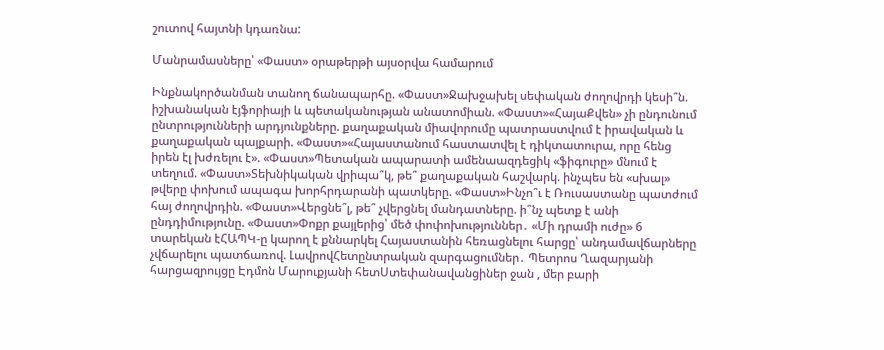շուտով հայտնի կդառնա:

Մանրամասները՝ «Փաստ» օրաթերթի այսօրվա համարում

Ինքնակործանման տանող ճանապարհը. «Փաստ»Ջախջախել սեփական ժողովրդի կեսի՞ն. իշխանական էյֆորիայի և պետականության անատոմիան. «Փաստ»«ՀայաՔվեն» չի ընդունում ընտրությունների արդյունքները. քաղաքական միավորումը պատրաստվում է իրավական և քաղաքական պայքարի. «Փաստ»«Հայաստանում հաստատվել է դիկտատուրա, որը հենց իրեն էլ խժռելու է». «Փաստ»Պետական ապարատի ամենաազդեցիկ «ֆիգուրը» մնում է տեղում. «Փաստ»Տեխնիկական վրիպա՞կ, թե՞ քաղաքական հաշվարկ. ինչպես են «սխալ» թվերը փոխում ապագա խորհրդարանի պատկերը. «Փաստ»Ինչո՞ւ է Ռուսաստանը պատժում հայ ժողովրդին. «Փաստ»Վերցնե՞լ, թե՞ չվերցնել մանդատները. ի՞նչ պետք է անի ընդդիմությունը. «Փաստ»Փոքր քայլերից՝ մեծ փոփոխություններ․ «Մի դրամի ուժը» 6 տարեկան էՀԱՊԿ-ը կարող է քննարկել Հայաստանին հեռացնելու հարցը՝ անդամավճարները չվճարելու պատճառով. ԼավրովՀետընտրական զարգացումներ․ Պետրոս Ղազարյանի հարցազրույցը Էդմոն Մարուքյանի հետՍտեփանավանցիներ ջան , մեր բարի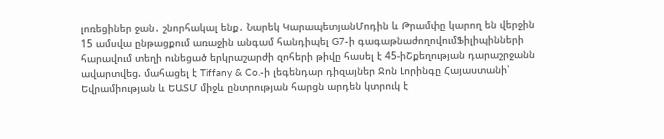լոռեցիներ ջան․ շնորհակալ ենք․ Նարեկ ԿարապետյանՄոդին և Թրամփը կարող են վերջին 15 ամսվա ընթացքում առաջին անգամ հանդիպել G7-ի գագաթնաժողովումՖիլիպինների հարավում տեղի ունեցած երկրաշարժի զոհերի թիվը հասել է 45-իՇքեղության դարաշրջանն ավարտվեց. մահացել է Tiffany & Co.-ի լեգենդար դիզայներ Ջոն Լորինգը Հայաստանի՝ Եվրամիության և ԵԱՏՄ միջև ընտրության հարցն արդեն կտրուկ է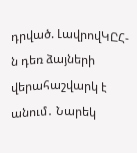դրված. ԼավրովԿԸՀ-ն դեռ ձայների վերահաշվարկ է անում․ Նարեկ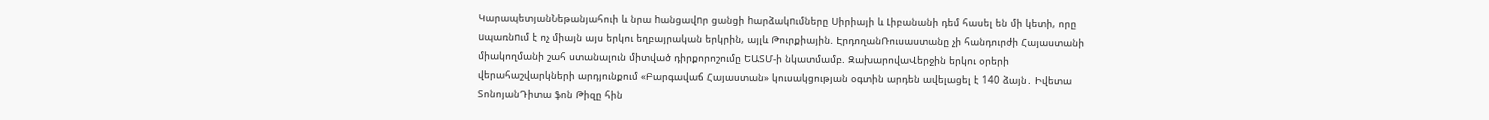ԿարապետյանՆեթանյահուի և նրա hանցավnր ցանցի hարձակnւմները Սիրիայի և Լիբանանի դեմ հասել են մի կետի, որը uպառնnւմ է ոչ միայն այս երկու եղբայրական երկրին, այլև Թուրքիային. ԷրդողանՌուսաստանը չի հանդուրժի Հայաստանի միակողմանի շահ ստանալուն միտված դիրքորոշումը ԵԱՏՄ-ի նկատմամբ. ԶախարովաՎերջին երկու օրերի վերահաշվարկների արդյունքում «Բարգավաճ Հայաստան» կուսակցության օգտին արդեն ավելացել է 140 ձայն․ Իվետա ՏոնոյանԴիտա ֆոն Թիզը հին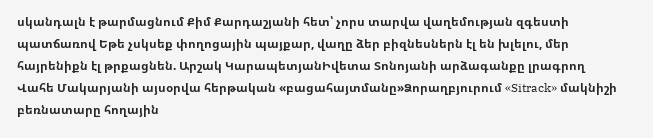սկանդալն է թարմացնում Քիմ Քարդաշյանի հետ՝ չորս տարվա վաղեմության զգեստի պատճառով Եթե չսկսեք փողոցային պայքար, վաղը ձեր բիզնեսներն էլ են խլելու, մեր հայրենիքն էլ թրքացնեն. Արշակ ԿարապետյանԻվետա Տոնոյանի արձագանքը լրագրող Վահե Մակարյանի այսօրվա հերթական «բացահայտմանը»Ձորաղբյուրում «Sitrack» մակնիշի բեռնատարը հողային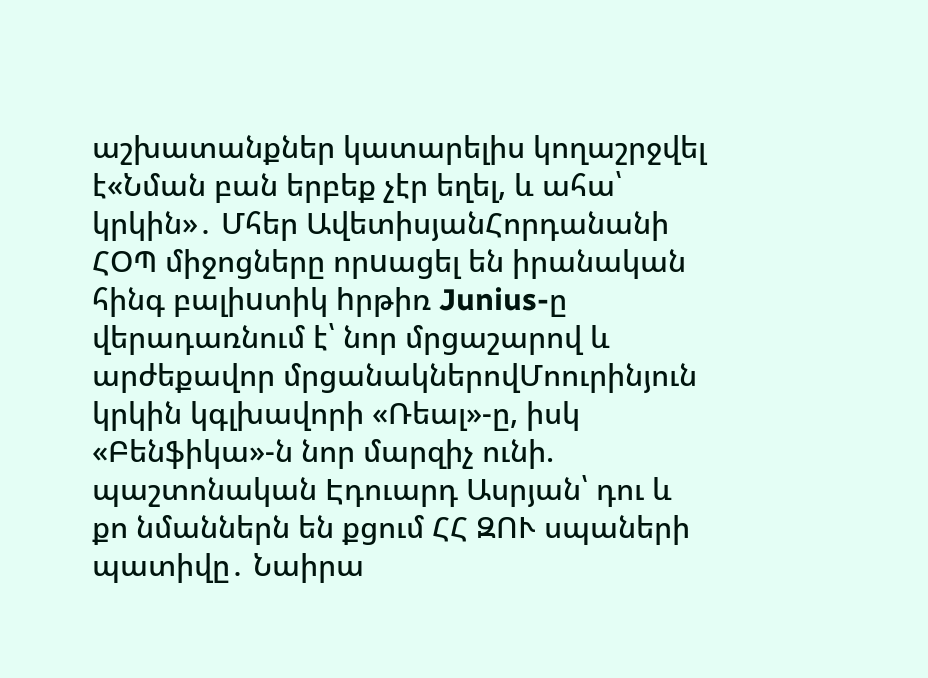աշխատանքներ կատարելիս կողաշրջվել է«Նման բան երբեք չէր եղել, և ահա՝ կրկին»․ Մհեր ԱվետիսյանՀորդանանի ՀՕՊ միջոցները որuացել են իրանական հինգ բալիuտիկ hրթիռ Junius-ը վերադառնում է՝ նոր մրցաշարով և արժեքավոր մրցանակներովՄոուրինյուն կրկին կգլխավորի «Ռեալ»-ը, իսկ «Բենֆիկա»-ն նոր մարզիչ ունի. պաշտոնական Էդուարդ Ասրյան՝ դու և քո նմաններն են քցում ՀՀ ԶՈՒ սպաների պատիվը․ Նաիրա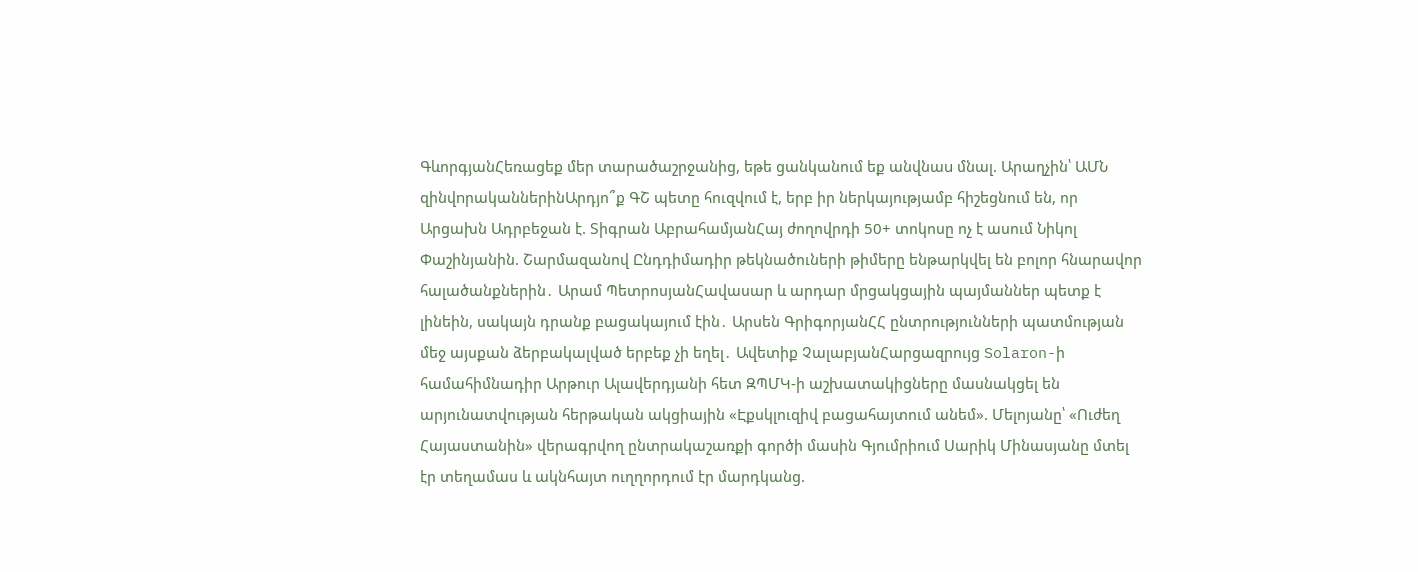ԳևորգյանՀեռացեք մեր տարածաշրջանից, եթե ցանկանում եք անվնաu մնալ. Արաղչին՝ ԱՄՆ զինվnրականներինԱրդյո՞ք ԳՇ պետը հուզվում է, երբ իր ներկայությամբ հիշեցնում են, որ Արցախն Ադրբեջան է. Տիգրան ԱբրահամյանՀայ ժողովրդի 50+ տոկոսը ոչ է ասում Նիկոլ Փաշինյանին. Շարմազանով Ընդդիմադիր թեկնածուների թիմերը ենթարկվել են բոլոր հնարավոր հալածանքներին․ Արամ ՊետրոսյանՀավասար և արդար մրցակցային պայմաններ պետք է լինեին, սակայն դրանք բացակայում էին․ Արսեն ԳրիգորյանՀՀ ընտրությունների պատմության մեջ այսքան ձերբակալված երբեք չի եղել․ Ավետիք ՉալաբյանՀարցազրույց Solaron-ի համահիմնադիր Արթուր Ալավերդյանի հետ ԶՊՄԿ-ի աշխատակիցները մասնակցել են արյունատվության հերթական ակցիային «Էքսկլուզիվ բացահայտում անեմ». Մելոյանը՝ «Ուժեղ Հայաստանին» վերագրվող ընտրակաշառքի գործի մասին Գյումրիում Սարիկ Մինասյանը մտել էր տեղամաս և ակնհայտ ուղղորդում էր մարդկանց.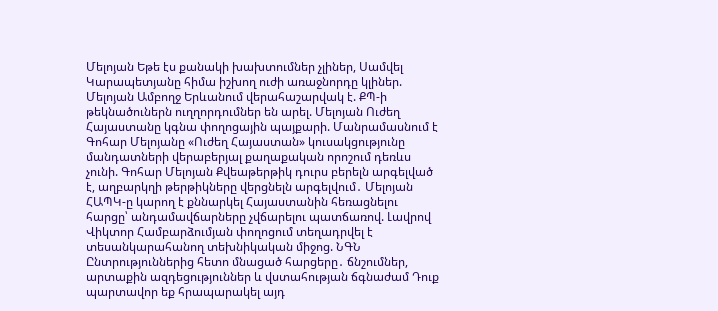Մելոյան Եթե էս քանակի խախտումներ չլիներ, Սամվել Կարապետյանը հիմա իշխող ուժի առաջնորդը կլիներ. Մելոյան Ամբողջ Երևանում վերահաշարվակ է. ՔՊ-ի թեկնածուներն ուղղորդումներ են արել. Մելոյան Ուժեղ Հայաստանը կգնա փողոցային պայքարի. Մանրամասնում է Գոհար Մելոյանը «Ուժեղ Հայաստան» կուսակցությունը մանդատների վերաբերյալ քաղաքական որոշում դեռևս չունի. Գոհար Մելոյան Քվեաթերթիկ դուրս բերելն արգելված է, աղբարկղի թերթիկները վերցնելն արգելվում․ Մելոյան ՀԱՊԿ-ը կարող է քննարկել Հայաստանին հեռացնելու հարցը՝ անդամավճարները չվճարելու պատճառով. Լավրով Վիկտոր Համբարձումյան փողոցում տեղադրվել է տեսանկարահանող տեխնիկական միջոց. ՆԳՆ Ընտրություններից հետո մնացած հարցերը․ ճնշումներ, արտաքին ազդեցություններ և վստահության ճգնաժամ Դուք պարտավոր եք հրապարակել այդ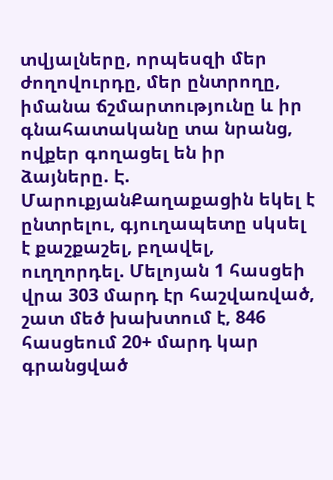տվյալները, որպեսզի մեր ժողովուրդը, մեր ընտրողը, իմանա ճշմարտությունը և իր գնահատականը տա նրանց, ովքեր գողացել են իր ձայները. Է. ՄարուքյանՔաղաքացին եկել է ընտրելու, գյուղապետը սկսել է քաշքաշել, բղավել, ուղղորդել. Մելոյան 1 հասցեի վրա 303 մարդ էր հաշվառված, շատ մեծ խախտում է, 846 հասցեում 20+ մարդ կար գրանցված